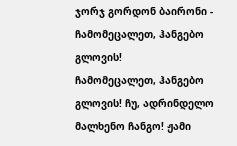ჯორჯ გორდონ ბაირონი - ჩამომეცალეთ, ჰანგებო გლოვის!
ჩამომეცალეთ, ჰანგებო გლოვის! ჩუ, ადრინდელო მალხენო ჩანგო! ჟამი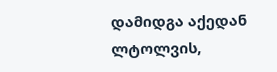დამიდგა აქედან ლტოლვის,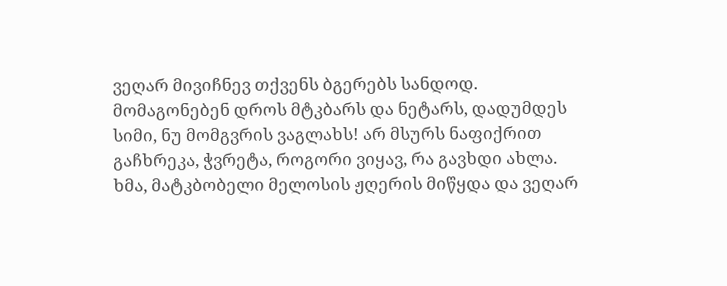ვეღარ მივიჩნევ თქვენს ბგერებს სანდოდ.
მომაგონებენ დროს მტკბარს და ნეტარს, დადუმდეს სიმი, ნუ მომგვრის ვაგლახს! არ მსურს ნაფიქრით გაჩხრეკა, ჭვრეტა, როგორი ვიყავ, რა გავხდი ახლა.
ხმა, მატკბობელი მელოსის ჟღერის მიწყდა და ვეღარ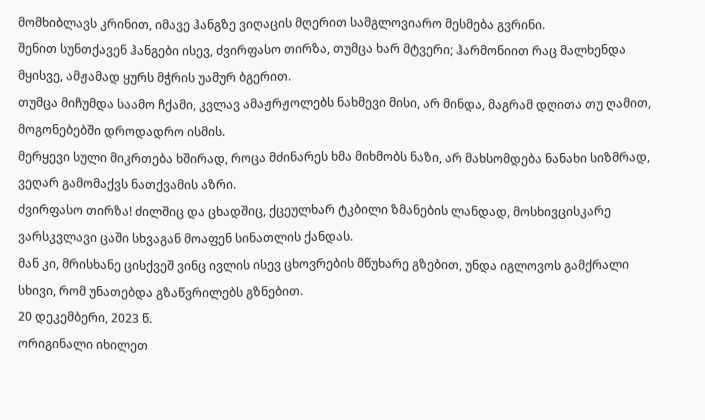მომხიბლავს კრინით, იმავე ჰანგზე ვიღაცის მღერით სამგლოვიარო მესმება გვრინი.
შენით სუნთქავენ ჰანგები ისევ, ძვირფასო თირზა, თუმცა ხარ მტვერი; ჰარმონიით რაც მალხენდა მყისვე, ამჟამად ყურს მჭრის უამურ ბგერით.
თუმცა მიჩუმდა საამო ჩქამი, კვლავ ამაჟრჟოლებს ნახმევი მისი, არ მინდა, მაგრამ დღითა თუ ღამით, მოგონებებში დროდადრო ისმის.
მერყევი სული მიკრთება ხშირად, როცა მძინარეს ხმა მიხმობს ნაზი, არ მახსომდება ნანახი სიზმრად, ვეღარ გამომაქვს ნათქვამის აზრი.
ძვირფასო თირზა! ძილშიც და ცხადშიც, ქცეულხარ ტკბილი ზმანების ლანდად, მოსხივცისკარე ვარსკვლავი ცაში სხვაგან მოაფენ სინათლის ქანდას.
მან კი, მრისხანე ცისქვეშ ვინც ივლის ისევ ცხოვრების მწუხარე გზებით, უნდა იგლოვოს გამქრალი სხივი, რომ უნათებდა გზაწვრილებს გზნებით.
20 დეკემბერი, 2023 წ.
ორიგინალი იხილეთ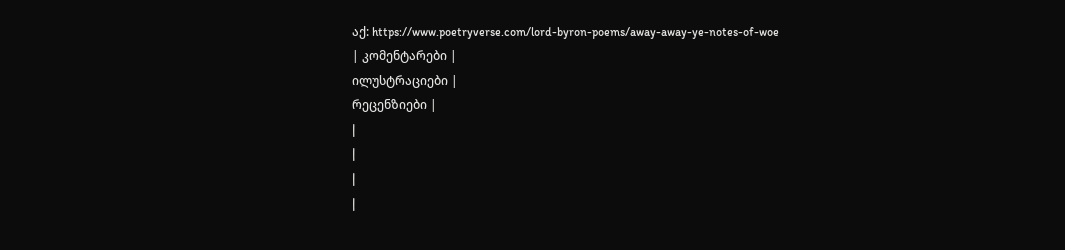აქ: https://www.poetryverse.com/lord-byron-poems/away-away-ye-notes-of-woe
| კომენტარები |
ილუსტრაციები |
რეცენზიები |
|
|
|
|